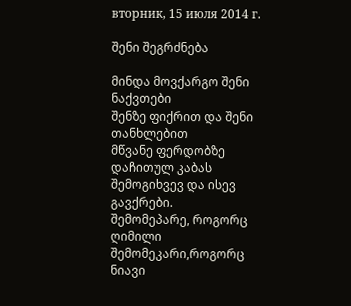вторник, 15 июля 2014 г.

შენი შეგრძნება

მინდა მოვქარგო შენი ნაქვთები
შენზე ფიქრით და შენი თანხლებით
მწვანე ფერდობზე დაჩითულ კაბას
შემოგიხვევ და ისევ გავქრები.
შემომეპარე, როგორც ღიმილი
შემომეკარი,როგორც ნიავი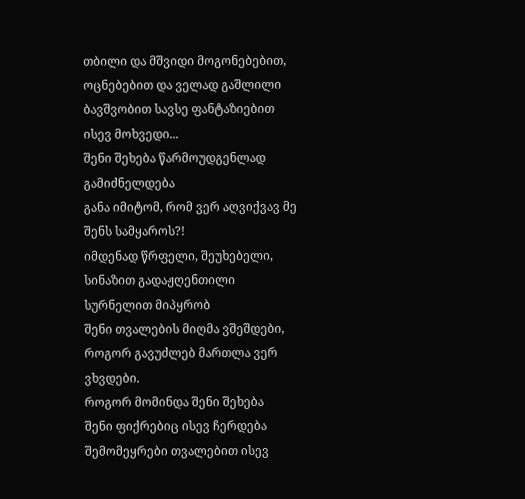თბილი და მშვიდი მოგონებებით,
ოცნებებით და ველად გაშლილი
ბავშვობით სავსე ფანტაზიებით
ისევ მოხვედი...
შენი შეხება წარმოუდგენლად გამიძნელდება
განა იმიტომ, რომ ვერ აღვიქვავ მე შენს სამყაროს?!
იმდენად წრფელი, შეუხებელი, სინაზით გადაჟღენთილი
სურნელით მიპყრობ
შენი თვალების მიღმა ვშეშდები,
როგორ გავუძლებ მართლა ვერ ვხვდები.
როგორ მომინდა შენი შეხება
შენი ფიქრებიც ისევ ჩერდება
შემომეყრები თვალებით ისევ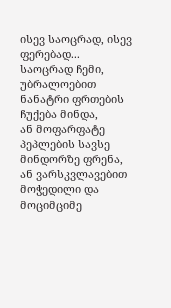ისევ საოცრად, ისევ ფერებად...
საოცრად ჩემი, უბრალოებით ნანატრი ფრთების
ჩუქება მინდა,
ან მოფარფატე პეპლების სავსე
მინდორზე ფრენა,
ან ვარსკვლავებით მოჭედილი და
მოციმციმე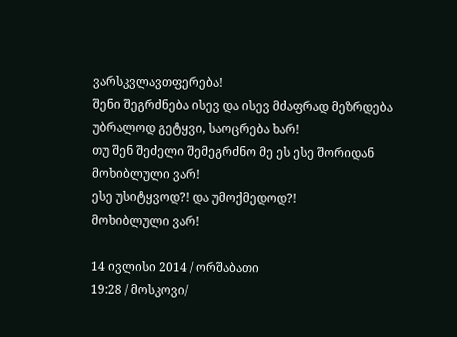ვარსკვლავთფერება!
შენი შეგრძნება ისევ და ისევ მძაფრად მეზრდება
უბრალოდ გეტყვი, საოცრება ხარ!
თუ შენ შეძელი შემეგრძნო მე ეს ესე შორიდან
მოხიბლული ვარ!
ესე უსიტყვოდ?! და უმოქმედოდ?!
მოხიბლული ვარ!

14 ივლისი 2014 / ორშაბათი
19:28 / მოსკოვი/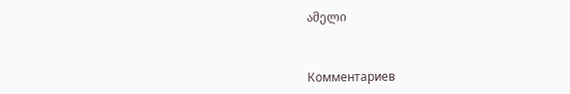ამელი



Комментариев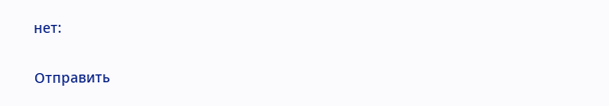нет:

Отправить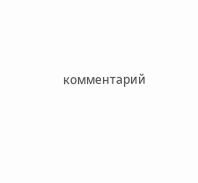комментарий